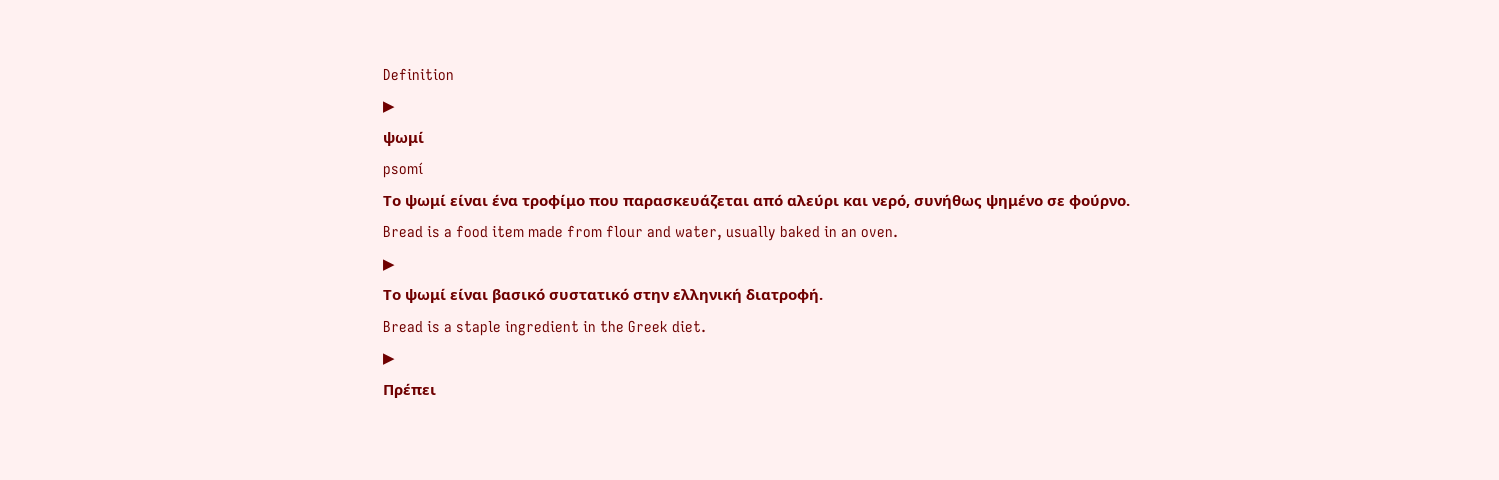Definition
▶
ψωμί
psomí
Το ψωμί είναι ένα τροφίμο που παρασκευάζεται από αλεύρι και νερό, συνήθως ψημένο σε φούρνο.
Bread is a food item made from flour and water, usually baked in an oven.
▶
Το ψωμί είναι βασικό συστατικό στην ελληνική διατροφή.
Bread is a staple ingredient in the Greek diet.
▶
Πρέπει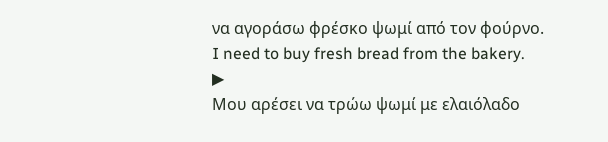να αγοράσω φρέσκο ψωμί από τον φούρνο.
I need to buy fresh bread from the bakery.
▶
Μου αρέσει να τρώω ψωμί με ελαιόλαδο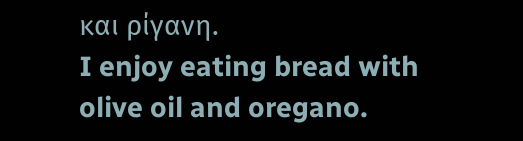και ρίγανη.
I enjoy eating bread with olive oil and oregano.